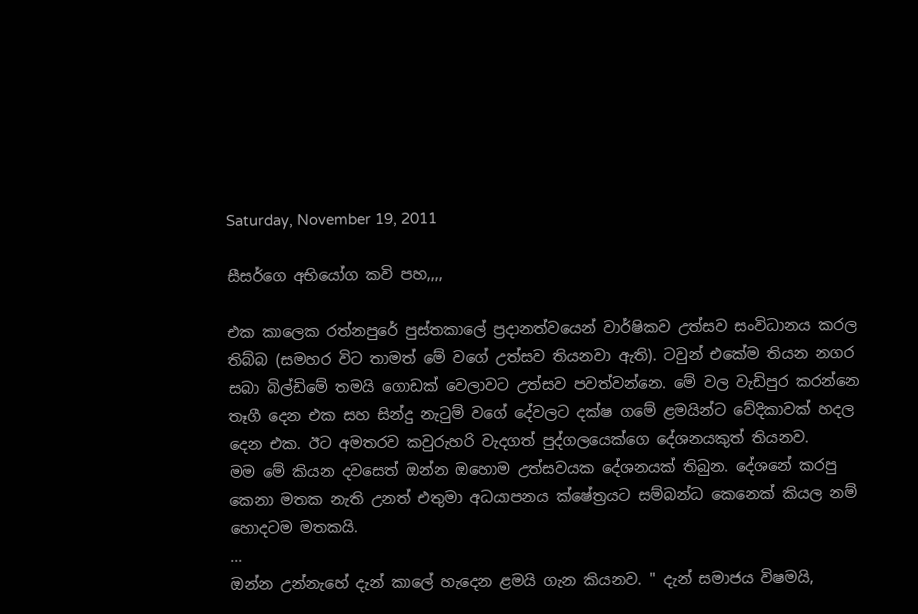Saturday, November 19, 2011

සීසර්ගෙ අභියෝග කවි පහ,,,,

එක කාලෙක රත්නපුරේ පුස්තකාලේ ප්‍රදානත්වයෙන් වාර්ෂිකව උත්සව සංවිධානය කරල තිබ්බ (සමහර විට තාමත් මේ වගේ උත්සව තියනවා ඇති). ටවුන් එකේම තියන නගර සබා බිල්ඩිමේ තමයි ගොඩක් වෙලාවට උත්සව පවත්වන්නෙ. මේ වල වැඩිපුර කරන්නෙ තෑගී දෙන එක සහ සින්දු නැටුම් වගේ දේවලට දක්ෂ ගමේ ළමයින්ට වේදිකාවක් හදල දෙන එක. ඊට අමතරව කවුරුහරි වැදගත් පුද්ගලයෙක්ගෙ දේශනයකුත් තියනව.
මම මේ කියන දවසෙත් ඔන්න ඔහොම උත්සවයක දේශනයක් තිබුන. දේශනේ කරපු කෙනා මතක නැති උනත් එතුමා අධයාපනය ක්ෂේත්‍රයට සම්බන්ධ කෙනෙක් කියල නම් හොදටම මතකයි.
...
ඔන්න උන්නැහේ දැන් කාලේ හැදෙන ළමයි ගැන කියනව. " දැන් සමාජය විෂමයි,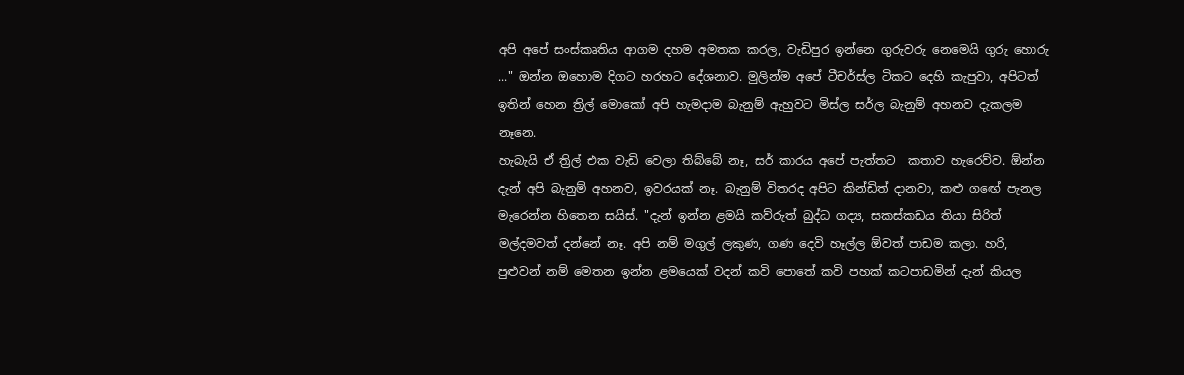අපි අපේ සංස්කෘතිය ආගම දහම අමතක කරල, වැඩිපුර ඉන්නෙ ගුරුවරු නෙමෙයි ගුරු හොරු ..." ඔන්න ඔහොම දිගට හරහට දේශනාව. මුලින්ම අපේ ටීචර්ස්ල ටිකට දෙහි කැපුවා, අපිටත් ඉතින් හෙන ත්‍රිල් මොකෝ අපි හැමදාම බැනුම් ඇහුවට මිස්ල සර්ල බැනුම් අහනව දැකලම නෑනෙ.
හැබැයි ඒ ත්‍රිල් එක වැඩි වෙලා තිබ්බේ නෑ, සර් කාරය අපේ පැත්තට  කතාව හැරෙව්ව. ඕන්න දැන් අපි බැනුම් අහනව, ඉවරයක්‌ නෑ. බැනුම් විතරද අපිට කින්ඩිත් දානවා, කළු ගඟේ පැනල මැරෙන්න හිතෙන සයිස්. "දැන් ඉන්න ළමයි කව්රුත් බුද්ධ ගද්‍ය, සකස්කඩය තියා සිරිත් මල්දමවත් දන්නේ නෑ. අපි නම් මගුල් ලකුණ, ගණ දෙවි හෑල්ල ඕවත් පාඩම කලා. හරි, පුළුවන් නම් මෙතන ඉන්න ළමයෙක් වදන් කවි පොතේ කවි පහක් කටපාඩමින් දැන් කියල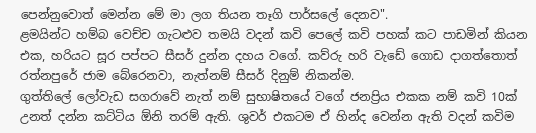පෙන්නුවොත් මෙන්න මේ මා ලග තියන තෑගි පාර්සලේ දෙනව".
ළමයින්ට හම්බ වෙච්ච ගැටළුව තමයි වදන් කවි පෙලේ කවි පහක් කට පාඩමින් කියන එක, හරියට සූර පප්පට සීසර් දුන්න දහය වගේ. කව්රු හරි වැඩේ ගොඩ දාගත්තොත් රත්නපුරේ ජාම බේරෙනවා, නැත්නම් සීසර් දිනුම් නිකන්ම.
ගුත්තිලේ ලෝවැඩ සගරාවේ නැත් නම් සුභාෂිතයේ වගේ ජනප්‍රිය එකක නම් කවි 10ක් උනත් දන්න කට්ටිය ඕනි තරම් ඇති. ශුවර් එකටම ඒ හින්ද වෙන්න ඇති වදන් කවිම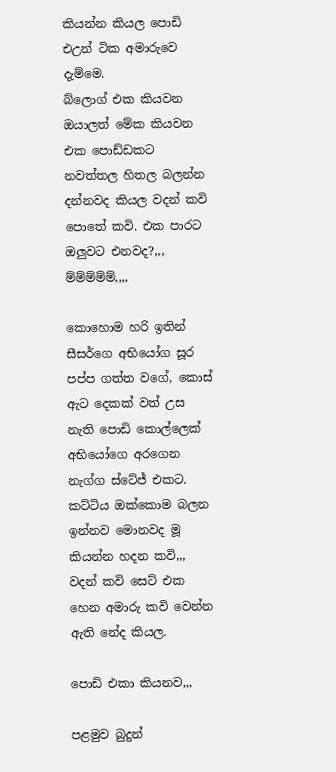කියන්න කියල පොඩි එඋන් ටික අමාරුවෙ දැම්මෙ.
බ්ලොග් එක කියවන ඔයාලත් මේක කියවන එක පොඩ්ඩකට නවත්තල හිතල බලන්න දන්නවද කියල වදන් කවි පොතේ කවි. එක පාරට ඔලුවට එනවද?,,, ම්ම්ම්ම්ම්,,,,

කොහොම හරි ඉතින් සීසර්ගෙ අභියෝග සූර පප්ප ගත්ත වගේ, කොස් ඇට දෙකක් වත් උස නැති පොඩි කොල්ලෙක් අභියෝගෙ අරගෙන නැග්ග ස්ටේජ් එකට.
කට්ටිය ඔක්කොම බලන ඉන්නව මොනවද මූ කියන්න හදන කවි,,, වදන් කවි සෙට් එක හෙන අමාරු කවි වෙන්න ඇති නේද කියල.

පොඩි එකා කියනව,,,

පළමුව බුදුන්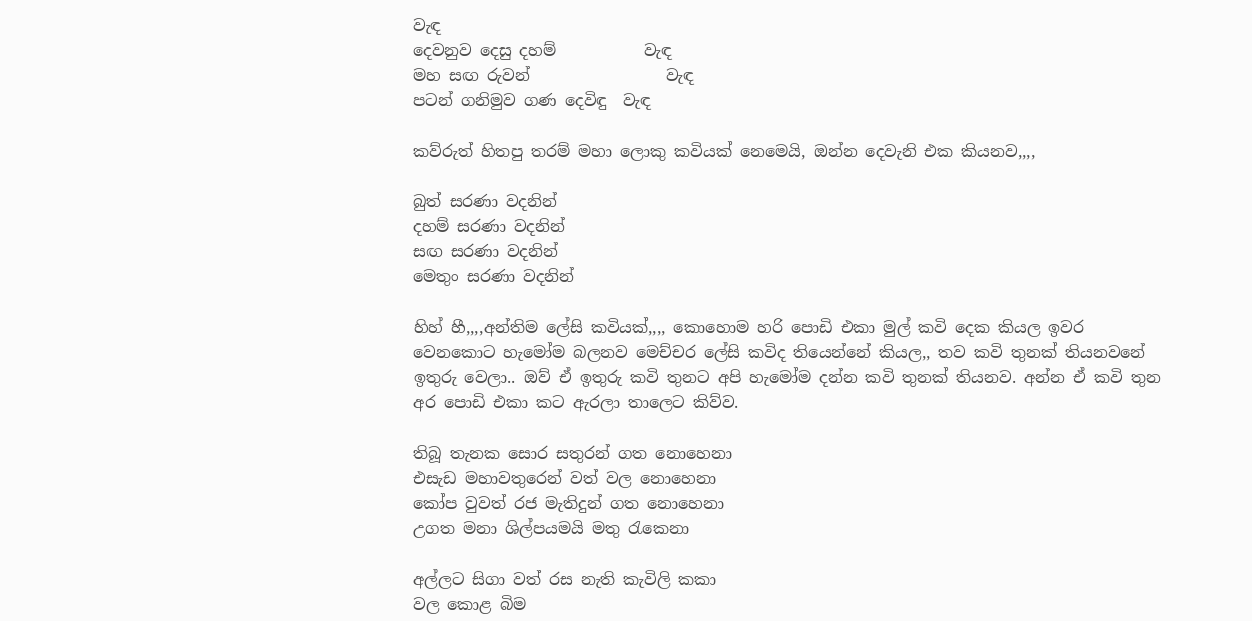වැඳ
දෙවනුව දෙසු දහම්           වැඳ
මහ සඟ රුවන්                 වැඳ
පටන් ගනිමුව ගණ දෙවිඳු  වැඳ

කව්රුත් හිතපු තරම් මහා ලොකු කවියක් නෙමෙයි, ඔන්න දෙවැනි එක කියනව,,,,

බුත් සරණා වදනින්
දහම් සරණා වදනින්
සඟ සරණා වදනින්
මෙතුං සරණා වදනින්

හිහ් හී,,,,අන්තිම ලේසි කවියක්,,,, කොහොම හරි පොඩි එකා මුල් කවි දෙක කියල ඉවර වෙනකොට හැමෝම බලනව මෙච්චර ලේසි කවිද තියෙන්නේ කියල,, තව කවි තුනක් තියනවනේ ඉතුරු වෙලා.. ඔව් ඒ ඉතුරු කවි තුනට අපි හැමෝම දන්න කවි තුනක් තියනව. අන්න ඒ කවි තුන අර පොඩි එකා කට ඇරලා තාලෙට කිව්ව.

තිබූ තැනක සොර සතුරන් ගත නොහෙනා
එසැඩ මහාවතුරෙන් වත් වල නොහෙනා
කෝප වුවත් රජ මැතිදුන් ගත නොහෙනා
උගත මනා ශිල්පයමයි මතු රැකෙනා

අල්ලට සිගා වත් රස නැති කැවිලි කකා
වල කොළ බිම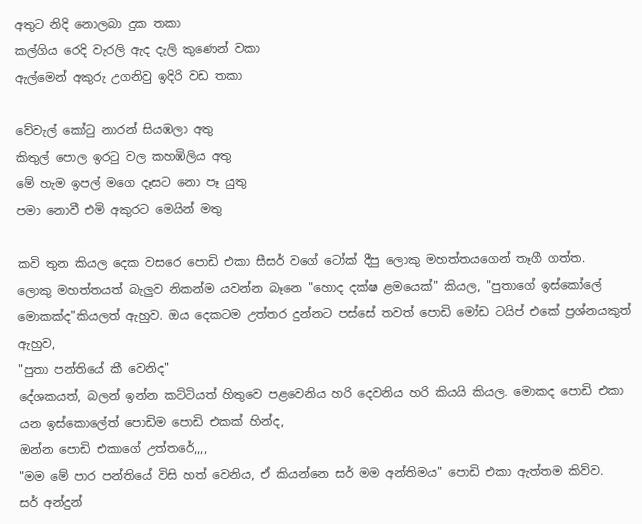අතුට නිදි නොලබා දුක තකා
කල්ගිය රෙදි වැරලි ඇද දැලි කුණෙන් වකා
ඇල්මෙන් අකුරු උගනිවු ඉදිරි වඩ තකා

වේවැල් කෝටු නාරන් සියඹලා අතු
කිතුල් පොල ඉරටු වල කහඹිලිය අතු
මේ හැම ඉපල් මගෙ දෑසට නො පෑ යුතු
පමා නොවී එමි අකුරට මෙයින් මතු

කවි තුන කියල දෙක වසරෙ පොඩි එකා සීසර් වගේ ටෝක් දීපු ලොකු මහත්තයගෙන් තෑගී ගත්ත.
ලොකු මහත්තයත් බැලුව නිකන්ම යවන්න බෑනෙ "හොද දක්ෂ ළමයෙක්" කියල, "පුතාගේ ඉස්කෝලේ මොකක්ද"කියලත් ඇහුව. ඔය දෙකටම උත්තර දුන්නට පස්සේ තවත් පොඩි මෝඩ ටයිප් එකේ ප්‍රශ්නයකුත් ඇහුව,
"පුතා පන්තියේ කී වෙනිද"
දේශකයත්, බලන් ඉන්න කට්ටියත් හිතුවෙ පළවෙනිය හරි දෙවනිය හරි කියයි කියල. මොකද පොඩි එකා යන ඉස්කොලේත් පොඩිම පොඩි එකක් හින්ද,
ඔන්න පොඩි එකාගේ උත්තරේ,,,,
"මම මේ පාර පන්තියේ විසි හත් වෙනිය, ඒ කියන්නෙ සර් මම අන්තිමය" පොඩි එකා ඇත්තම කිව්ව.
සර් අන්දුන්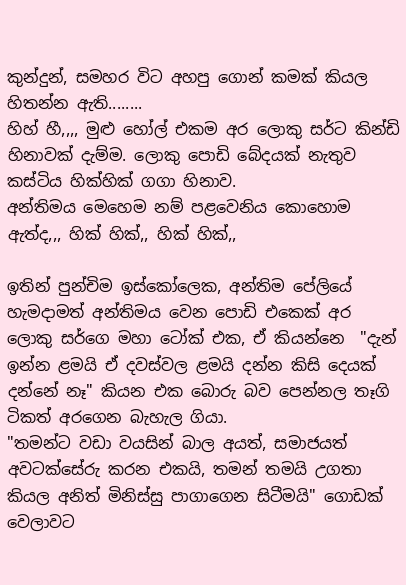කුන්දුන්, සමහර විට අහපු ගොන් කමක් කියල හිතන්න ඇති........
හිහ් හී,,,, මුළු හෝල් එකම අර ලොකු සර්ට කින්ඩි හිනාවක් දැම්ම. ලොකු පොඩි බේදයක් නැතුව කස්ටිය හික්හික් ගගා හිනාව.
අන්තිමය මෙහෙම නම් පළවෙනිය කොහොම ඇත්ද,,, හික් හික්,, හික් හික්,,

ඉතින් පුන්චිම ඉස්කෝලෙක, අන්තිම පේලියේ හැමදාමත් අන්තිමය වෙන පොඩි එකෙක් අර ලොකු සර්ගෙ මහා ටෝක් එක, ඒ කියන්නෙ  "දැන් ඉන්න ළමයි ඒ දවස්වල ළමයි දන්න කිසි දෙයක් දන්නේ නෑ" කියන එක බොරු බව පෙන්නල තෑගි ටිකත් අරගෙන බැහැල ගියා.
"තමන්ට වඩා වයසින් බාල අයත්, සමාජයත් අවටක්සේරු කරන එකයි, තමන් තමයි උගතා කියල අනිත් මිනිස්සු පාගාගෙන සිටීමයි" ගොඩක් වෙලාවට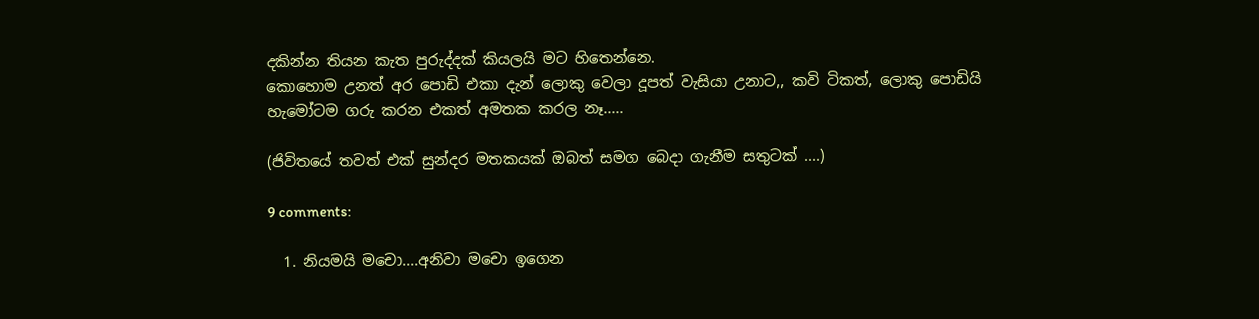දකින්න තියන කැත පුරුද්දක් කියලයි මට හිතෙන්නෙ.
කොහොම උනත් අර පොඩි එකා දැන් ලොකු වෙලා දූපත් වැසියා උනාට,, කවි ටිකත්, ලොකු පොඩියි හැමෝටම ගරු කරන එකත් අමතක කරල නෑ.....

(ජිවිතයේ තවත් එක් සුන්දර මතකයක් ඔබත් සමග බෙදා ගැනීම සතුටක් ....)

9 comments:

  1. නියමයි මචො....අනිවා මචො ඉගෙන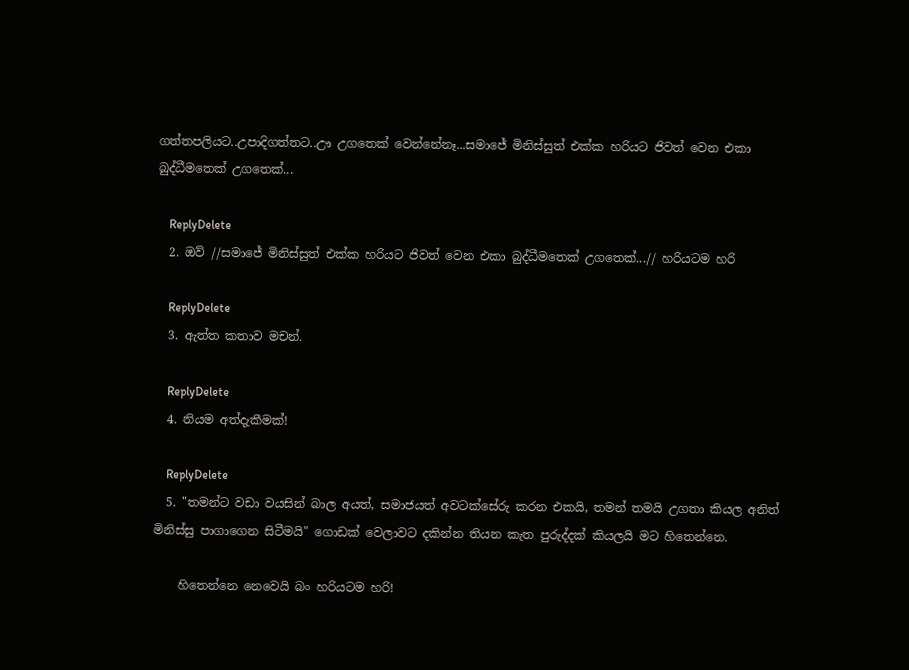ගත්තපලියට..උපාදිගත්තට..ඌ උගතෙක් වෙන්නේනෑ...සමාජේ මිනිස්සුත් එක්ක හරියට ජිවත් වෙන එකා බුද්ධීමතෙක් උගතෙක්...

    ReplyDelete
  2. ඔව් //සමාජේ මිනිස්සුත් එක්ක හරියට ජිවත් වෙන එකා බුද්ධීමතෙක් උගතෙක්...// හරියටම හරි

    ReplyDelete
  3. ඇත්ත කතාව මචන්.

    ReplyDelete
  4. නියම අත්දැකීමක්!

    ReplyDelete
  5. "තමන්ට වඩා වයසින් බාල අයත්, සමාජයත් අවටක්සේරු කරන එකයි, තමන් තමයි උගතා කියල අනිත් මිනිස්සු පාගාගෙන සිටීමයි" ගොඩක් වෙලාවට දකින්න තියන කැත පුරුද්දක් කියලයි මට හිතෙන්නෙ.

    හිතෙන්නෙ නෙවෙයි බං හරියටම හරි!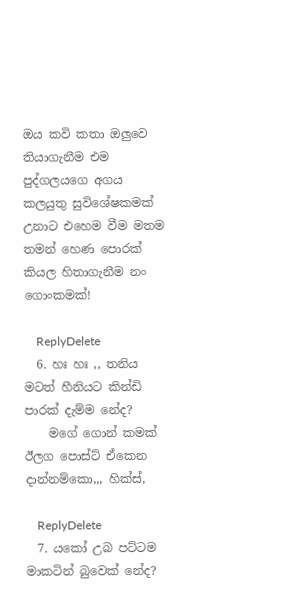ඔය කවි කතා ඔලුවෙ තියාගැනීම එම පුද්ගලයගෙ අගය කලයුතු සුවිශේෂකමක් උනාට එහෙම වීම මතම තමන් හෙණ පොරක් කියල හිතාගැනීම නං ගොංකමක්!

    ReplyDelete
  6. හඃ හඃ ,, තනිය මටත් හීනියට කින්ඩි පාරක් දැම්ම නේද?
    මගේ ගොන් කමක් ඊලග පොස්ට් ඒකෙන දාන්නම්කො,,, හික්ස්,

    ReplyDelete
  7. යකෝ උබ පට්ටම මාකටින් බුවෙක් නේද?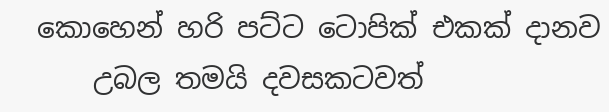කොහෙන් හරි පට්ට ටොපික් එකක් දානව
    උබල තමයි දවසකටවත්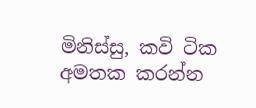මිනිස්සු, කවි ටික අමතක කරන්න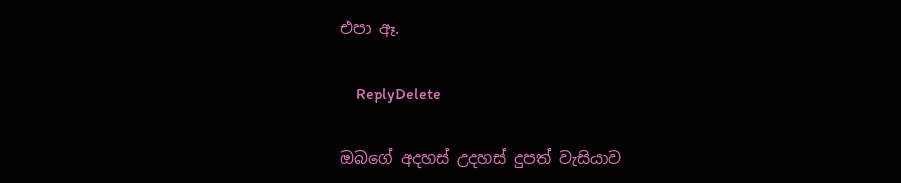එපා ඈ.

    ReplyDelete

ඔබගේ අදහස් උදහස් දුපත් වැසියාව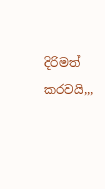දිරිමත් කරවයි,,,